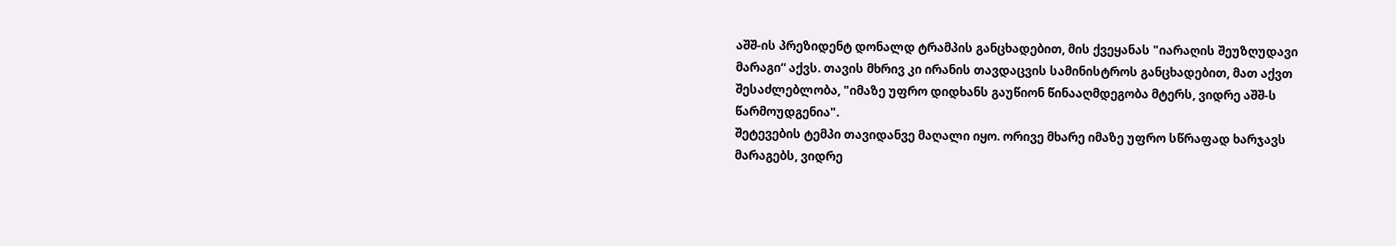აშშ-ის პრეზიდენტ დონალდ ტრამპის განცხადებით, მის ქვეყანას "იარაღის შეუზღუდავი მარაგი“ აქვს. თავის მხრივ კი ირანის თავდაცვის სამინისტროს განცხადებით, მათ აქვთ შესაძლებლობა, "იმაზე უფრო დიდხანს გაუწიონ წინააღმდეგობა მტერს, ვიდრე აშშ-ს წარმოუდგენია".
შეტევების ტემპი თავიდანვე მაღალი იყო. ორივე მხარე იმაზე უფრო სწრაფად ხარჯავს მარაგებს, ვიდრე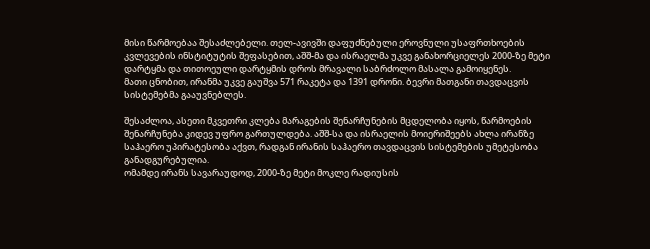მისი წარმოებაა შესაძლებელი. თელ-ავივში დაფუძნებული ეროვნული უსაფრთხოების კვლევების ინსტიტუტის შეფასებით, აშშ-მა და ისრაელმა უკვე განახორციელეს 2000-ზე მეტი დარტყმა და თითოეული დარტყმის დროს მრავალი საბრძოლო მასალა გამოიყენეს.
მათი ცნობით, ირანმა უკვე გაუშვა 571 რაკეტა და 1391 დრონი. ბევრი მათგანი თავდაცვის სისტემებმა გააუვნებლეს.

შესაძლოა, ასეთი მკვეთრი კლება მარაგების შენარჩუნების მცდელობა იყოს, წარმოების შენარჩუნება კიდევ უფრო გართულდება. აშშ-სა და ისრაელის მოიერიშეებს ახლა ირანზე საჰაერო უპირატესობა აქვთ, რადგან ირანის საჰაერო თავდაცვის სისტემების უმეტესობა განადგურებულია.
ომამდე ირანს სავარაუდოდ, 2000-ზე მეტი მოკლე რადიუსის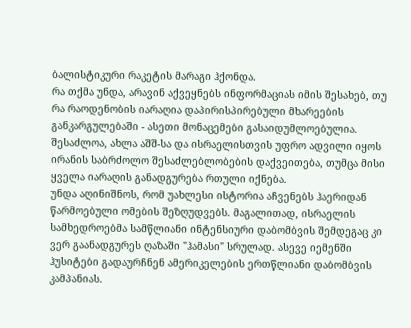ბალისტიკური რაკეტის მარაგი ჰქონდა.
რა თქმა უნდა, არავინ აქვეყნებს ინფორმაციას იმის შესახებ, თუ რა რაოდენობის იარაღია დაპირისპირებული მხარეების განკარგულებაში - ასეთი მონაცემები გასაიდუმლოებულია.
შესაძლოა, ახლა აშშ-სა და ისრაელისთვის უფრო ადვილი იყოს ირანის საბრძოლო შესაძლებლობების დაქვეითება, თუმცა მისი ყველა იარაღის განადგურება რთული იქნება.
უნდა აღინიშნოს, რომ უახლესი ისტორია აჩვენებს ჰაერიდან წარმოებული ომების შეზღუდვებს. მაგალითად, ისრაელის სამხედროებმა სამწლიანი ინტენსიური დაბომბვის შემდეგაც კი ვერ გაანადგურეს ღაზაში "ჰამასი" სრულად. ასევე იემენში ჰუსიტები გადაურჩნენ ამერიკელების ერთწლიანი დაბომბვის კამპანიას.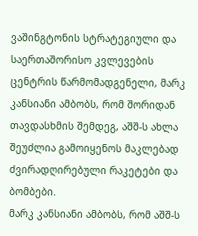ვაშინგტონის სტრატეგიული და საერთაშორისო კვლევების ცენტრის წარმომადგენელი, მარკ კანსიანი ამბობს, რომ შორიდან თავდასხმის შემდეგ, აშშ-ს ახლა შეუძლია გამოიყენოს მაკლებად ძვირადღირებული რაკეტები და ბომბები.
მარკ კანსიანი ამბობს, რომ აშშ-ს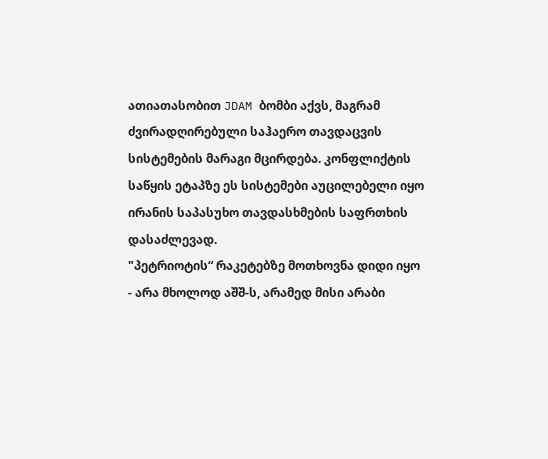ათიათასობით JDAM ბომბი აქვს, მაგრამ ძვირადღირებული საჰაერო თავდაცვის სისტემების მარაგი მცირდება. კონფლიქტის საწყის ეტაპზე ეს სისტემები აუცილებელი იყო ირანის საპასუხო თავდასხმების საფრთხის დასაძლევად.
"პეტრიოტის“ რაკეტებზე მოთხოვნა დიდი იყო - არა მხოლოდ აშშ-ს, არამედ მისი არაბი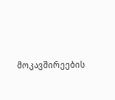მოკავშირეების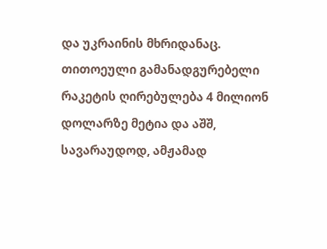და უკრაინის მხრიდანაც. თითოეული გამანადგურებელი რაკეტის ღირებულება 4 მილიონ დოლარზე მეტია და აშშ, სავარაუდოდ, ამჟამად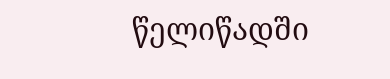წელიწადში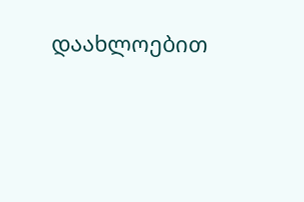დაახლოებით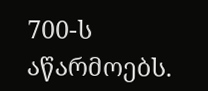700-ს აწარმოებს.